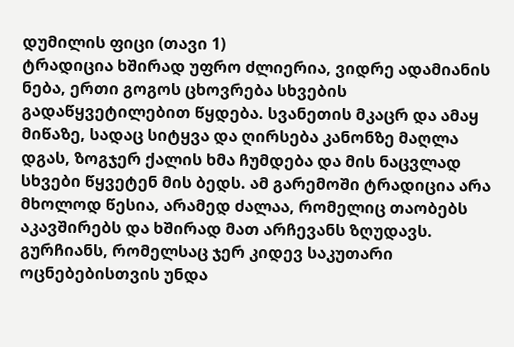დუმილის ფიცი (თავი 1)
ტრადიცია ხშირად უფრო ძლიერია, ვიდრე ადამიანის ნება, ერთი გოგოს ცხოვრება სხვების გადაწყვეტილებით წყდება. სვანეთის მკაცრ და ამაყ მიწაზე, სადაც სიტყვა და ღირსება კანონზე მაღლა დგას, ზოგჯერ ქალის ხმა ჩუმდება და მის ნაცვლად სხვები წყვეტენ მის ბედს. ამ გარემოში ტრადიცია არა მხოლოდ წესია, არამედ ძალაა, რომელიც თაობებს აკავშირებს და ხშირად მათ არჩევანს ზღუდავს. გურჩიანს, რომელსაც ჯერ კიდევ საკუთარი ოცნებებისთვის უნდა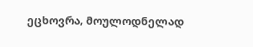ეცხოვრა, მოულოდნელად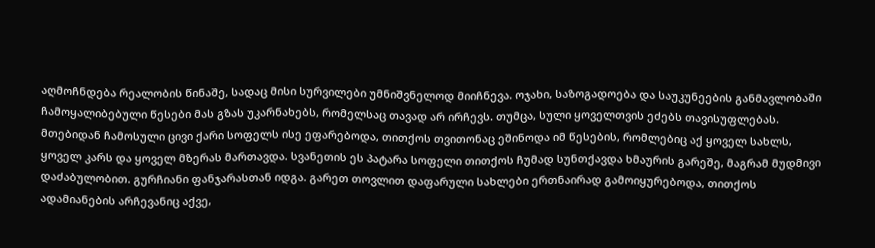აღმოჩნდება რეალობის წინაშე, სადაც მისი სურვილები უმნიშვნელოდ მიიჩნევა. ოჯახი, საზოგადოება და საუკუნეების განმავლობაში ჩამოყალიბებული წესები მას გზას უკარნახებს, რომელსაც თავად არ ირჩევს. თუმცა, სული ყოველთვის ეძებს თავისუფლებას. მთებიდან ჩამოსული ცივი ქარი სოფელს ისე ეფარებოდა, თითქოს თვითონაც ეშინოდა იმ წესების, რომლებიც აქ ყოველ სახლს, ყოველ კარს და ყოველ მზერას მართავდა. სვანეთის ეს პატარა სოფელი თითქოს ჩუმად სუნთქავდა ხმაურის გარეშე, მაგრამ მუდმივი დაძაბულობით. გურჩიანი ფანჯარასთან იდგა. გარეთ თოვლით დაფარული სახლები ერთნაირად გამოიყურებოდა, თითქოს ადამიანების არჩევანიც აქვე,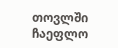თოვლში ჩაეფლო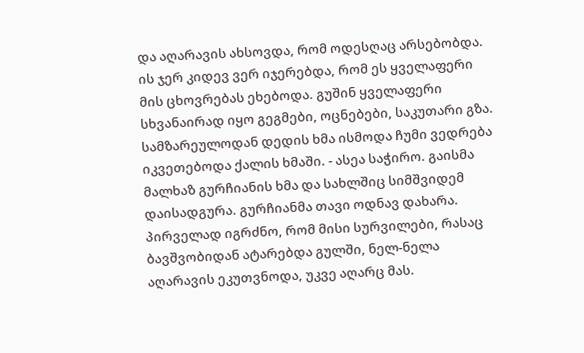და აღარავის ახსოვდა, რომ ოდესღაც არსებობდა. ის ჯერ კიდევ ვერ იჯერებდა, რომ ეს ყველაფერი მის ცხოვრებას ეხებოდა. გუშინ ყველაფერი სხვანაირად იყო გეგმები, ოცნებები, საკუთარი გზა. სამზარეულოდან დედის ხმა ისმოდა ჩუმი ვედრება იკვეთებოდა ქალის ხმაში. - ასეა საჭირო. გაისმა მალხაზ გურჩიანის ხმა და სახლშიც სიმშვიდემ დაისადგურა. გურჩიანმა თავი ოდნავ დახარა. პირველად იგრძნო, რომ მისი სურვილები, რასაც ბავშვობიდან ატარებდა გულში, ნელ-ნელა აღარავის ეკუთვნოდა, უკვე აღარც მას.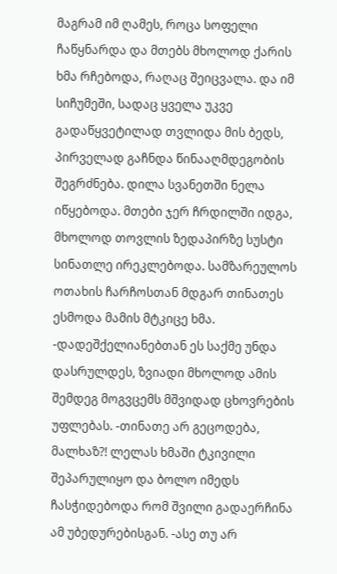მაგრამ იმ ღამეს, როცა სოფელი ჩაწყნარდა და მთებს მხოლოდ ქარის ხმა რჩებოდა, რაღაც შეიცვალა. და იმ სიჩუმეში, სადაც ყველა უკვე გადაწყვეტილად თვლიდა მის ბედს, პირველად გაჩნდა წინააღმდეგობის შეგრძნება. დილა სვანეთში ნელა იწყებოდა. მთები ჯერ ჩრდილში იდგა, მხოლოდ თოვლის ზედაპირზე სუსტი სინათლე ირეკლებოდა. სამზარეულოს ოთახის ჩარჩოსთან მდგარ თინათეს ესმოდა მამის მტკიცე ხმა. -დადეშქელიანებთან ეს საქმე უნდა დასრულდეს, ზვიადი მხოლოდ ამის შემდეგ მოგვცემს მშვიდად ცხოვრების უფლებას. -თინათე არ გეცოდება, მალხაზ?! ლელას ხმაში ტკივილი შეპარულიყო და ბოლო იმედს ჩასჭიდებოდა რომ შვილი გადაერჩინა ამ უბედურებისგან. -ასე თუ არ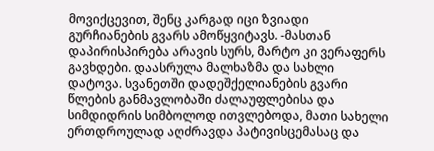მოვიქცევით, შენც კარგად იცი ზვიადი გურჩიანების გვარს ამოწყვიტავს. -მასთან დაპირისპირება არავის სურს, მარტო კი ვერაფერს გავხდები. დაასრულა მალხაზმა და სახლი დატოვა. სვანეთში დადეშქელიანების გვარი წლების განმავლობაში ძალაუფლებისა და სიმდიდრის სიმბოლოდ ითვლებოდა, მათი სახელი ერთდროულად აღძრავდა პატივისცემასაც და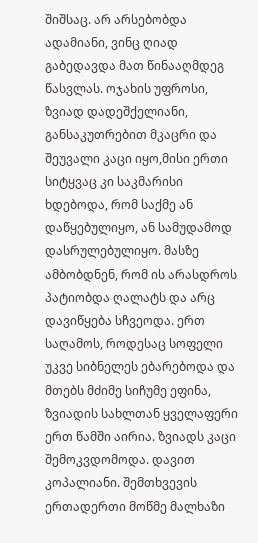შიშსაც. არ არსებობდა ადამიანი, ვინც ღიად გაბედავდა მათ წინააღმდეგ წასვლას. ოჯახის უფროსი, ზვიად დადეშქელიანი, განსაკუთრებით მკაცრი და შეუვალი კაცი იყო,მისი ერთი სიტყვაც კი საკმარისი ხდებოდა, რომ საქმე ან დაწყებულიყო, ან სამუდამოდ დასრულებულიყო. მასზე ამბობდნენ, რომ ის არასდროს პატიობდა ღალატს და არც დავიწყება სჩვეოდა. ერთ საღამოს, როდესაც სოფელი უკვე სიბნელეს ებარებოდა და მთებს მძიმე სიჩუმე ეფინა, ზვიადის სახლთან ყველაფერი ერთ წამში აირია. ზვიადს კაცი შემოკვდომოდა. დავით კოპალიანი. შემთხვევის ერთადერთი მოწმე მალხაზი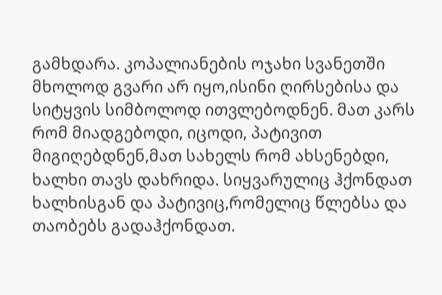გამხდარა. კოპალიანების ოჯახი სვანეთში მხოლოდ გვარი არ იყო,ისინი ღირსებისა და სიტყვის სიმბოლოდ ითვლებოდნენ. მათ კარს რომ მიადგებოდი, იცოდი, პატივით მიგიღებდნენ,მათ სახელს რომ ახსენებდი, ხალხი თავს დახრიდა. სიყვარულიც ჰქონდათ ხალხისგან და პატივიც,რომელიც წლებსა და თაობებს გადაჰქონდათ.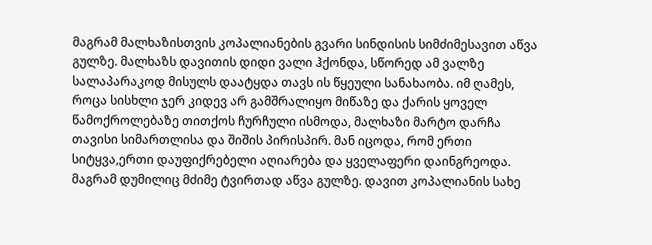მაგრამ მალხაზისთვის კოპალიანების გვარი სინდისის სიმძიმესავით აწვა გულზე. მალხაზს დავითის დიდი ვალი ჰქონდა, სწორედ ამ ვალზე სალაპარაკოდ მისულს დაატყდა თავს ის წყეული სანახაობა. იმ ღამეს, როცა სისხლი ჯერ კიდევ არ გამშრალიყო მიწაზე და ქარის ყოველ წამოქროლებაზე თითქოს ჩურჩული ისმოდა, მალხაზი მარტო დარჩა თავისი სიმართლისა და შიშის პირისპირ. მან იცოდა, რომ ერთი სიტყვა,ერთი დაუფიქრებელი აღიარება და ყველაფერი დაინგრეოდა. მაგრამ დუმილიც მძიმე ტვირთად აწვა გულზე. დავით კოპალიანის სახე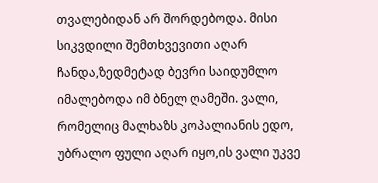თვალებიდან არ შორდებოდა. მისი სიკვდილი შემთხვევითი აღარ ჩანდა,ზედმეტად ბევრი საიდუმლო იმალებოდა იმ ბნელ ღამეში. ვალი, რომელიც მალხაზს კოპალიანის ედო, უბრალო ფული აღარ იყო,ის ვალი უკვე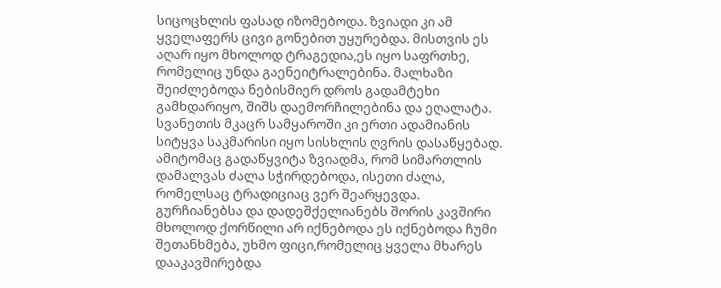სიცოცხლის ფასად იზომებოდა. ზვიადი კი ამ ყველაფერს ცივი გონებით უყურებდა. მისთვის ეს აღარ იყო მხოლოდ ტრაგედია,ეს იყო საფრთხე, რომელიც უნდა გაენეიტრალებინა. მალხაზი შეიძლებოდა ნებისმიერ დროს გადამტეხი გამხდარიყო, შიშს დაემორჩილებინა და ეღალატა. სვანეთის მკაცრ სამყაროში კი ერთი ადამიანის სიტყვა საკმარისი იყო სისხლის ღვრის დასაწყებად. ამიტომაც გადაწყვიტა ზვიადმა, რომ სიმართლის დამალვას ძალა სჭირდებოდა, ისეთი ძალა, რომელსაც ტრადიციაც ვერ შეარყევდა. გურჩიანებსა და დადეშქელიანებს შორის კავშირი მხოლოდ ქორწილი არ იქნებოდა ეს იქნებოდა ჩუმი შეთანხმება, უხმო ფიცი,რომელიც ყველა მხარეს დააკავშირებდა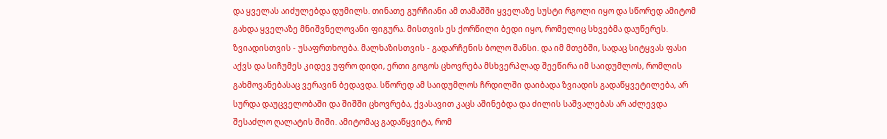და ყველას აიძულებდა დუმილს. თინათე გურჩიანი ამ თამაშში ყველაზე სუსტი რგოლი იყო და სწორედ ამიტომ გახდა ყველაზე მნიშვნელოვანი ფიგურა. მისთვის ეს ქორწილი ბედი იყო, რომელიც სხვებმა დაუწერეს. ზვიადისთვის - უსაფრთხოება. მალხაზისთვის - გადარჩენის ბოლო შანსი. და იმ მთებში, სადაც სიტყვას ფასი აქვს და სიჩუმეს კიდევ უფრო დიდი, ერთი გოგოს ცხოვრება მსხვერპლად შეეწირა იმ საიდუმლოს, რომლის გახმოვანებასაც ვერავინ ბედავდა. სწორედ ამ საიდუმლოს ჩრდილში დაიბადა ზვიადის გადაწყვეტილება, არ სურდა დაუცველობაში და შიშში ცხოვრება, ქვასავით კაცს აშინებდა და ძილის საშვალებას არ აძლევდა შესაძლო ღალატის შიში. ამიტომაც გადაწყვიტა, რომ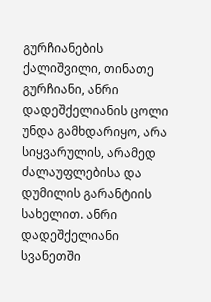გურჩიანების ქალიშვილი, თინათე გურჩიანი, ანრი დადეშქელიანის ცოლი უნდა გამხდარიყო, არა სიყვარულის, არამედ ძალაუფლებისა და დუმილის გარანტიის სახელით. ანრი დადეშქელიანი სვანეთში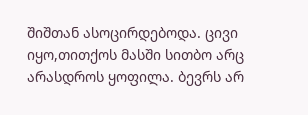შიშთან ასოცირდებოდა. ცივი იყო,თითქოს მასში სითბო არც არასდროს ყოფილა. ბევრს არ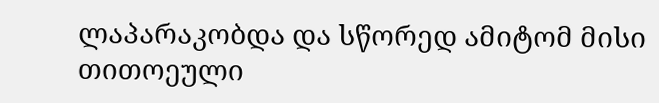ლაპარაკობდა და სწორედ ამიტომ მისი თითოეული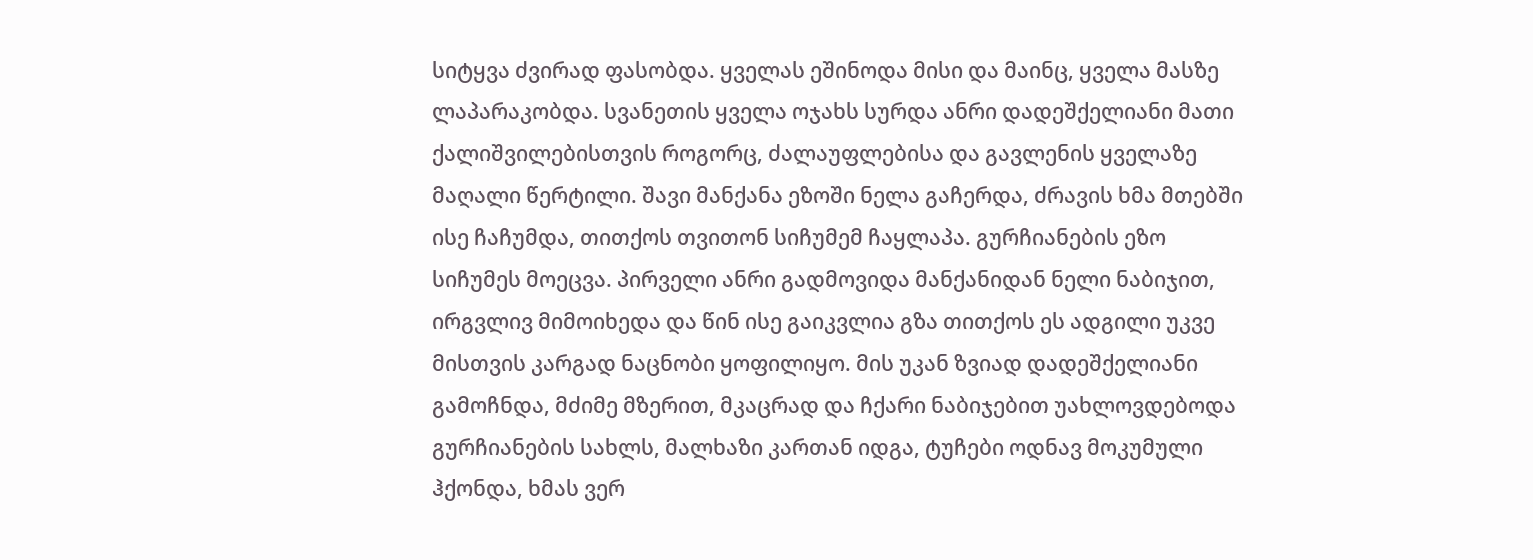სიტყვა ძვირად ფასობდა. ყველას ეშინოდა მისი და მაინც, ყველა მასზე ლაპარაკობდა. სვანეთის ყველა ოჯახს სურდა ანრი დადეშქელიანი მათი ქალიშვილებისთვის როგორც, ძალაუფლებისა და გავლენის ყველაზე მაღალი წერტილი. შავი მანქანა ეზოში ნელა გაჩერდა, ძრავის ხმა მთებში ისე ჩაჩუმდა, თითქოს თვითონ სიჩუმემ ჩაყლაპა. გურჩიანების ეზო სიჩუმეს მოეცვა. პირველი ანრი გადმოვიდა მანქანიდან ნელი ნაბიჯით, ირგვლივ მიმოიხედა და წინ ისე გაიკვლია გზა თითქოს ეს ადგილი უკვე მისთვის კარგად ნაცნობი ყოფილიყო. მის უკან ზვიად დადეშქელიანი გამოჩნდა, მძიმე მზერით, მკაცრად და ჩქარი ნაბიჯებით უახლოვდებოდა გურჩიანების სახლს, მალხაზი კართან იდგა, ტუჩები ოდნავ მოკუმული ჰქონდა, ხმას ვერ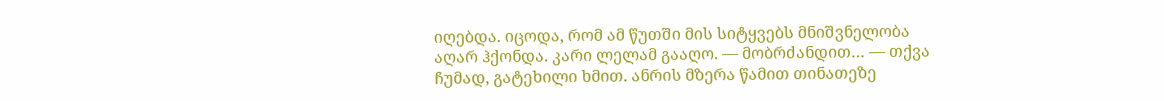იღებდა. იცოდა, რომ ამ წუთში მის სიტყვებს მნიშვნელობა აღარ ჰქონდა. კარი ლელამ გააღო. — მობრძანდით… — თქვა ჩუმად, გატეხილი ხმით. ანრის მზერა წამით თინათეზე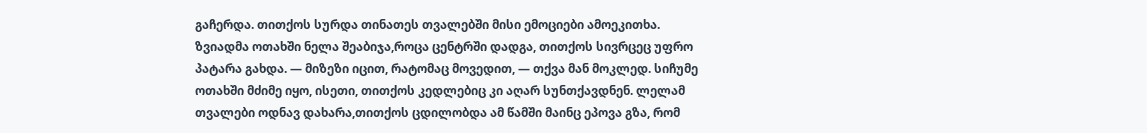გაჩერდა. თითქოს სურდა თინათეს თვალებში მისი ემოციები ამოეკითხა. ზვიადმა ოთახში ნელა შეაბიჯა,როცა ცენტრში დადგა, თითქოს სივრცეც უფრო პატარა გახდა. — მიზეზი იცით, რატომაც მოვედით, — თქვა მან მოკლედ. სიჩუმე ოთახში მძიმე იყო, ისეთი, თითქოს კედლებიც კი აღარ სუნთქავდნენ. ლელამ თვალები ოდნავ დახარა,თითქოს ცდილობდა ამ წამში მაინც ეპოვა გზა, რომ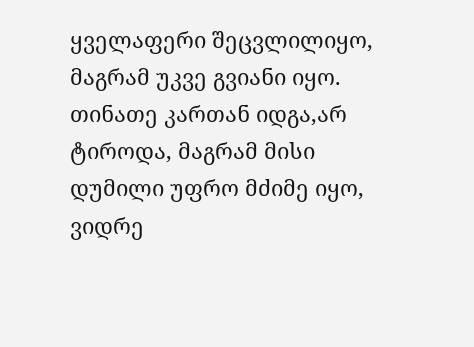ყველაფერი შეცვლილიყო, მაგრამ უკვე გვიანი იყო. თინათე კართან იდგა,არ ტიროდა, მაგრამ მისი დუმილი უფრო მძიმე იყო, ვიდრე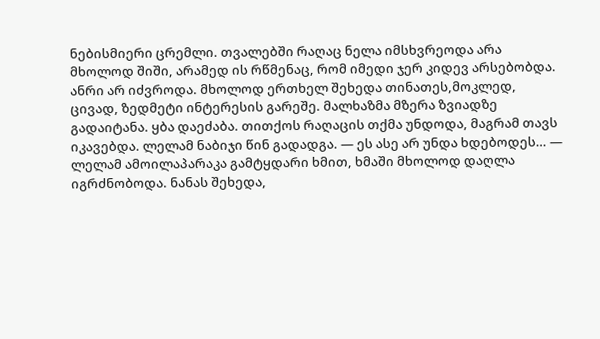ნებისმიერი ცრემლი. თვალებში რაღაც ნელა იმსხვრეოდა არა მხოლოდ შიში, არამედ ის რწმენაც, რომ იმედი ჯერ კიდევ არსებობდა. ანრი არ იძვროდა. მხოლოდ ერთხელ შეხედა თინათეს,მოკლედ, ცივად, ზედმეტი ინტერესის გარეშე. მალხაზმა მზერა ზვიადზე გადაიტანა. ყბა დაეძაბა. თითქოს რაღაცის თქმა უნდოდა, მაგრამ თავს იკავებდა. ლელამ ნაბიჯი წინ გადადგა. — ეს ასე არ უნდა ხდებოდეს… — ლელამ ამოილაპარაკა გამტყდარი ხმით, ხმაში მხოლოდ დაღლა იგრძნობოდა. ნანას შეხედა,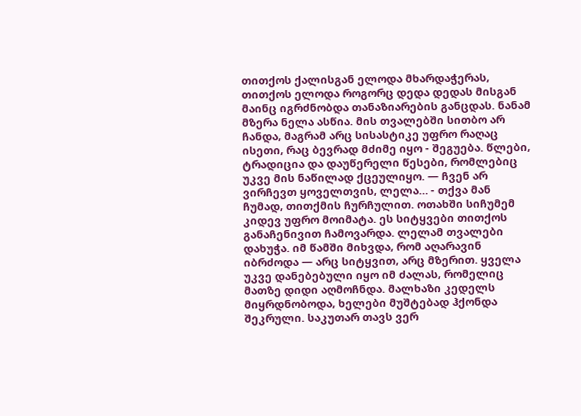თითქოს ქალისგან ელოდა მხარდაჭერას, თითქოს ელოდა როგორც დედა დედას მისგან მაინც იგრძნობდა თანაზიარების განცდას. ნანამ მზერა ნელა ასწია. მის თვალებში სითბო არ ჩანდა, მაგრამ არც სისასტიკე უფრო რაღაც ისეთი, რაც ბევრად მძიმე იყო - შეგუება. წლები, ტრადიცია და დაუწერელი წესები, რომლებიც უკვე მის ნაწილად ქცეულიყო. — ჩვენ არ ვირჩევთ ყოველთვის, ლელა… - თქვა მან ჩუმად, თითქმის ჩურჩულით. ოთახში სიჩუმემ კიდევ უფრო მოიმატა. ეს სიტყვები თითქოს განაჩენივით ჩამოვარდა. ლელამ თვალები დახუჭა. იმ წამში მიხვდა, რომ აღარავინ იბრძოდა — არც სიტყვით, არც მზერით. ყველა უკვე დანებებული იყო იმ ძალას, რომელიც მათზე დიდი აღმოჩნდა. მალხაზი კედელს მიყრდნობოდა, ხელები მუშტებად ჰქონდა შეკრული. საკუთარ თავს ვერ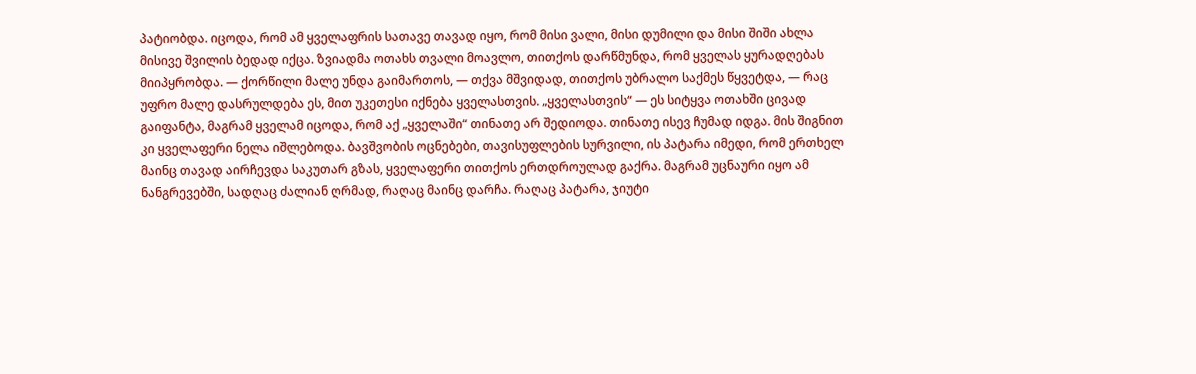პატიობდა. იცოდა, რომ ამ ყველაფრის სათავე თავად იყო, რომ მისი ვალი, მისი დუმილი და მისი შიში ახლა მისივე შვილის ბედად იქცა. ზვიადმა ოთახს თვალი მოავლო, თითქოს დარწმუნდა, რომ ყველას ყურადღებას მიიპყრობდა. — ქორწილი მალე უნდა გაიმართოს, — თქვა მშვიდად, თითქოს უბრალო საქმეს წყვეტდა, — რაც უფრო მალე დასრულდება ეს, მით უკეთესი იქნება ყველასთვის. „ყველასთვის“ — ეს სიტყვა ოთახში ცივად გაიფანტა, მაგრამ ყველამ იცოდა, რომ აქ „ყველაში“ თინათე არ შედიოდა. თინათე ისევ ჩუმად იდგა. მის შიგნით კი ყველაფერი ნელა იშლებოდა. ბავშვობის ოცნებები, თავისუფლების სურვილი, ის პატარა იმედი, რომ ერთხელ მაინც თავად აირჩევდა საკუთარ გზას, ყველაფერი თითქოს ერთდროულად გაქრა. მაგრამ უცნაური იყო ამ ნანგრევებში, სადღაც ძალიან ღრმად, რაღაც მაინც დარჩა. რაღაც პატარა, ჯიუტი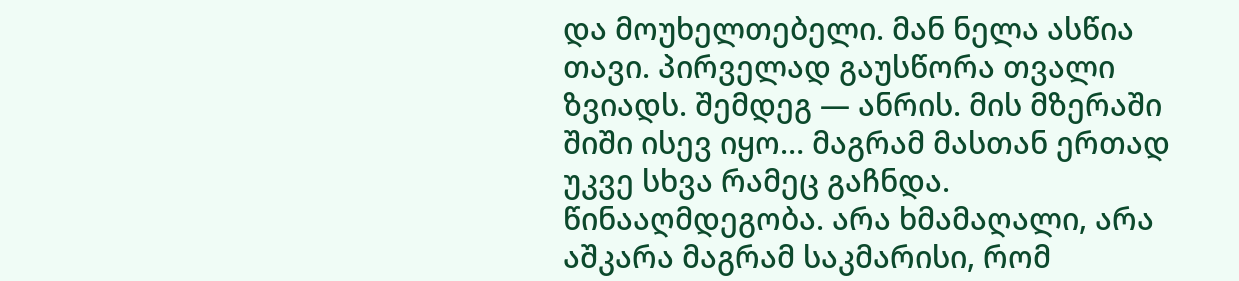და მოუხელთებელი. მან ნელა ასწია თავი. პირველად გაუსწორა თვალი ზვიადს. შემდეგ — ანრის. მის მზერაში შიში ისევ იყო… მაგრამ მასთან ერთად უკვე სხვა რამეც გაჩნდა. წინააღმდეგობა. არა ხმამაღალი, არა აშკარა მაგრამ საკმარისი, რომ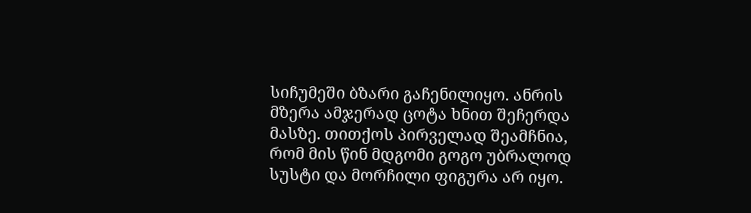სიჩუმეში ბზარი გაჩენილიყო. ანრის მზერა ამჯერად ცოტა ხნით შეჩერდა მასზე. თითქოს პირველად შეამჩნია, რომ მის წინ მდგომი გოგო უბრალოდ სუსტი და მორჩილი ფიგურა არ იყო.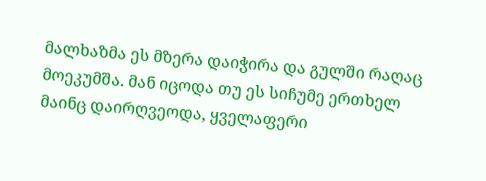მალხაზმა ეს მზერა დაიჭირა და გულში რაღაც მოეკუმშა. მან იცოდა თუ ეს სიჩუმე ერთხელ მაინც დაირღვეოდა, ყველაფერი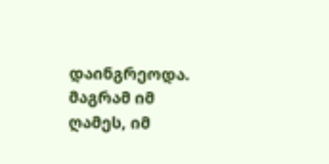დაინგრეოდა. მაგრამ იმ ღამეს, იმ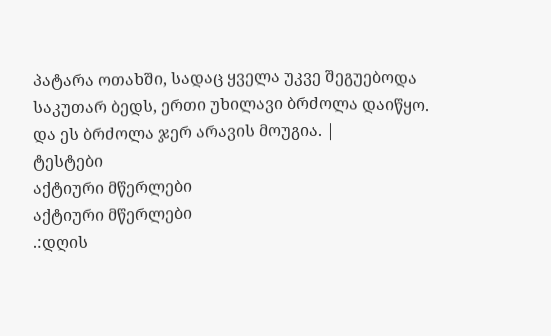პატარა ოთახში, სადაც ყველა უკვე შეგუებოდა საკუთარ ბედს, ერთი უხილავი ბრძოლა დაიწყო. და ეს ბრძოლა ჯერ არავის მოუგია. |
ტესტები
აქტიური მწერლები
აქტიური მწერლები
.:დღის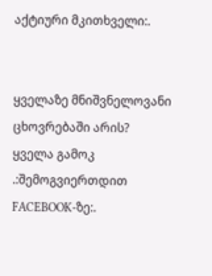აქტიური მკითხველი:.


ყველაზე მნიშვნელოვანი ცხოვრებაში არის?
ყველა გამოკ
.:შემოგვიერთდით FACEBOOK-ზე:.